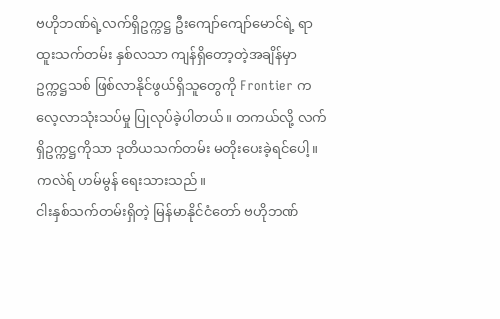ဗဟိုဘဏ်ရဲ့လက်ရှိဥက္ကဋ္ဌ ဦးကျော်ကျော်မောင်ရဲ့ ရာထူးသက်တမ်း နှစ်လသာ ကျန်ရှိတော့တဲ့အချိန်မှာ ဥက္ကဋ္ဌသစ် ဖြစ်လာနိုင်ဖွယ်ရှိသူတွေကို Frontier က လေ့လာသုံးသပ်မှု ပြုလုပ်ခဲ့ပါတယ်။ တကယ်လို့ လက်ရှိဥက္ကဋ္ဌကိုသာ ဒုတိယသက်တမ်း မတိုးပေးခဲ့ရင်ပေါ့။
ကလဲရ် ဟမ်မွန် ရေးသားသည်။
ငါးနှစ်သက်တမ်းရှိတဲ့ မြန်မာနိုင်ငံတော် ဗဟိုဘဏ်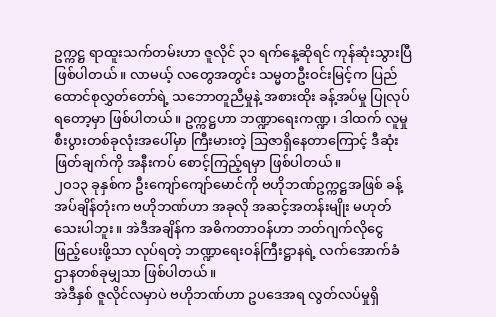ဥက္ကဋ္ဌ ရာထူးသက်တမ်းဟာ ဇူလိုင် ၃၁ ရက်နေ့ဆိုရင် ကုန်ဆုံးသွားပြီ ဖြစ်ပါတယ်။ လာမယ့် လတွေအတွင်း သမ္မတဦးဝင်းမြင့်က ပြည်ထောင်စုလွှတ်တော်ရဲ့ သဘောတူညီမှုနဲ့ အစားထိုး ခန့်အပ်မှု ပြုလုပ်ရတော့မှာ ဖြစ်ပါတယ်။ ဥက္ကဋ္ဌဟာ ဘဏ္ဍာရေးကဏ္ဍ၊ ဒါထက် လူမှုစီးပွားတစ်ခုလုံးအပေါ်မှာ ကြီးမားတဲ့ သြဇာရှိနေတာကြောင့် ဒီဆုံးဖြတ်ချက်ကို အနီးကပ် စောင့်ကြည့်ရမှာ ဖြစ်ပါတယ်။
၂ဝ၁၃ ခုနှစ်က ဦးကျော်ကျော်မောင်ကို ဗဟိုဘဏ်ဥက္ကဋ္ဌအဖြစ် ခန့်အပ်ချိန်တုံးက ဗဟိုဘဏ်ဟာ အခုလို အဆင့်အတန်းမျိုး မဟုတ်သေးပါဘူး။ အဲဒီအချိန်က အဓိကတာဝန်ဟာ ဘတ်ဂျက်လိုငွေ ဖြည့်ပေးဖို့သာ လုပ်ရတဲ့ ဘဏ္ဍာရေးဝန်ကြီးဋ္ဌာနရဲ့ လက်အောက်ခံ ဌာနတစ်ခုမျှသာ ဖြစ်ပါတယ်။
အဲဒီနှစ် ဇူလိုင်လမှာပဲ ဗဟိုဘဏ်ဟာ ဥပဒေအရ လွတ်လပ်မှုရှိ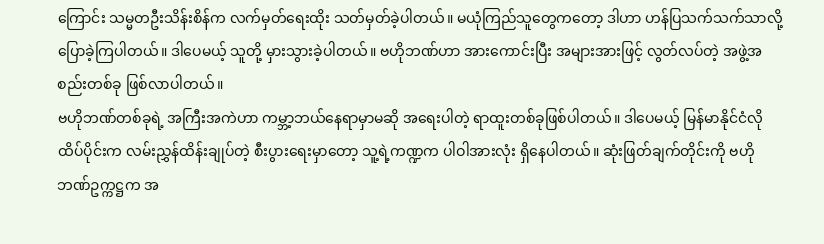ကြောင်း သမ္မတဦးသိန်းစိန်က လက်မှတ်ရေးထိုး သတ်မှတ်ခဲ့ပါတယ်။ မယုံကြည်သူတွေကတော့ ဒါဟာ ဟန်ပြသက်သက်သာလို့ ပြောခဲ့ကြပါတယ်။ ဒါပေမယ့် သူတို့ မှားသွားခဲ့ပါတယ်။ ဗဟိုဘဏ်ဟာ အားကောင်းပြီး အများအားဖြင့် လွတ်လပ်တဲ့ အဖွဲ့အစည်းတစ်ခု ဖြစ်လာပါတယ်။
ဗဟိုဘဏ်တစ်ခုရဲ့ အကြီးအကဲဟာ ကမ္ဘာ့ဘယ်နေရာမှာမဆို အရေးပါတဲ့ ရာထူးတစ်ခုဖြစ်ပါတယ်။ ဒါပေမယ့် မြန်မာနိုင်ငံလို ထိပ်ပိုင်းက လမ်းညွှန်ထိန်းချုပ်တဲ့ စီးပွားရေးမှာတော့ သူ့ရဲ့ကဏ္ဍက ပါဝါအားလုံး ရှိနေပါတယ်။ ဆုံးဖြတ်ချက်တိုင်းကို ဗဟိုဘဏ်ဥက္ကဋ္ဌက အ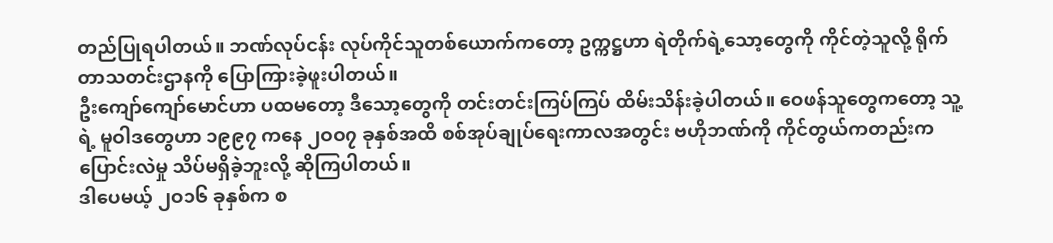တည်ပြုရပါတယ်။ ဘဏ်လုပ်ငန်း လုပ်ကိုင်သူတစ်ယောက်ကတော့ ဥက္ကဋ္ဌဟာ ရဲတိုက်ရဲ့သော့တွေကို ကိုင်တဲ့သူလို့ ရိုက်တာသတင်းဌာနကို ပြောကြားခဲ့ဖူးပါတယ်။
ဦးကျော်ကျော်မောင်ဟာ ပထမတော့ ဒီသော့တွေကို တင်းတင်းကြပ်ကြပ် ထိမ်းသိန်းခဲ့ပါတယ်။ ဝေဖန်သူတွေကတော့ သူ့ရဲ့ မူဝါဒတွေဟာ ၁၉၉၇ ကနေ ၂ဝဝ၇ ခုနှစ်အထိ စစ်အုပ်ချုပ်ရေးကာလအတွင်း ဗဟိုဘဏ်ကို ကိုင်တွယ်ကတည်းက ပြောင်းလဲမှု သိပ်မရှိခဲ့ဘူးလို့ ဆိုကြပါတယ်။
ဒါပေမယ့် ၂ဝ၁၆ ခုနှစ်က စ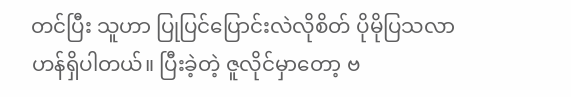တင်ပြီး သူဟာ ပြုပြင်ပြောင်းလဲလိုစိတ် ပိုမိုပြသလာဟန်ရှိပါတယ်။ ပြီးခဲ့တဲ့ ဇူလိုင်မှာတော့ ဗ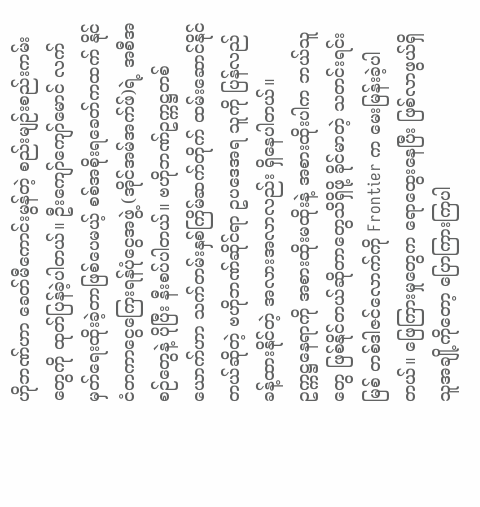ဟိုဘဏ်ဟာ ခေတ်မီကောင်းမွန်တဲ့ စည်းမျဉ်းစည်းကမ်းတွေကို ထုတ်ပြန်ခဲ့ပါတယ်။ ဦးကျော်ကျော်မောင် လက်မှတ်ရေးထိုးခဲ့တာဖြစ်ပေမယ့် စစ်အစိုးရခေတ်ကထက် နိုင်ငံတကာငွေကြေးရန်ပုံငွေအဖွဲ့ (အိုင်အမ်အက်ဖ်)ရဲ့ အစီအစဉ်တွေနဲ့ ပိုပြီး နီးစပ်ပါတယ်။ ဗဟိုဘဏ်ဥက္ကဋ္ဌတစ်ယောက်ဟာ သက်တမ်းနှစ်ကြိမ်ဆက်တိုက် ထမ်းဆောင်နိုင်တယ်ဆိုတဲ့ ဗဟိုဘဏ်ဆိုင်ရာ ဥပဒေအရ သူကို ပြန်လည် ခန့်ထားနိုင်တဲ့ အလားအလာလည်း ရှိနေပါတယ်။
ဥက္ကဋ္ဌနေရာကို အစားထိုးမထိုးနဲ့ အစားထိုးပါက ဘယ်သူတွေ ဖြစ်နိုင်တယ်ဆိုတာတွေသိရှိဖို့ ခိုင်မာတဲ့ သတင်းရင်းမြစ် တစ်ဒါဇင်လောက်ကို Frontier က မေးမြန်းခဲ့ပါတယ်။ ဖြေကြားမှုတွေက ရောထွေးနေပြီး ဖြစ်လာဖွယ်ရှိသူအချို့ကိုတော့ ပြောကြားကြပါ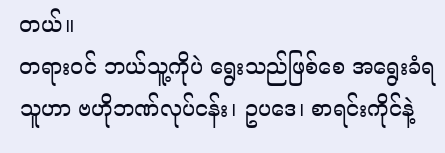တယ်။
တရားဝင် ဘယ်သူ့ကိုပဲ ရွေးသည်ဖြစ်စေ အရွေးခံရသူဟာ ဗဟိုဘဏ်လုပ်ငန်း၊ ဥပဒေ၊ စာရင်းကိုင်နဲ့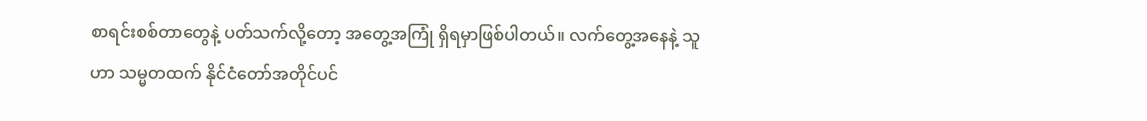စာရင်းစစ်တာတွေနဲ့ ပတ်သက်လို့တော့ အတွေ့အကြုံ ရှိရမှာဖြစ်ပါတယ်။ လက်တွေ့အနေနဲ့ သူဟာ သမ္မတထက် နိုင်ငံတော်အတိုင်ပင်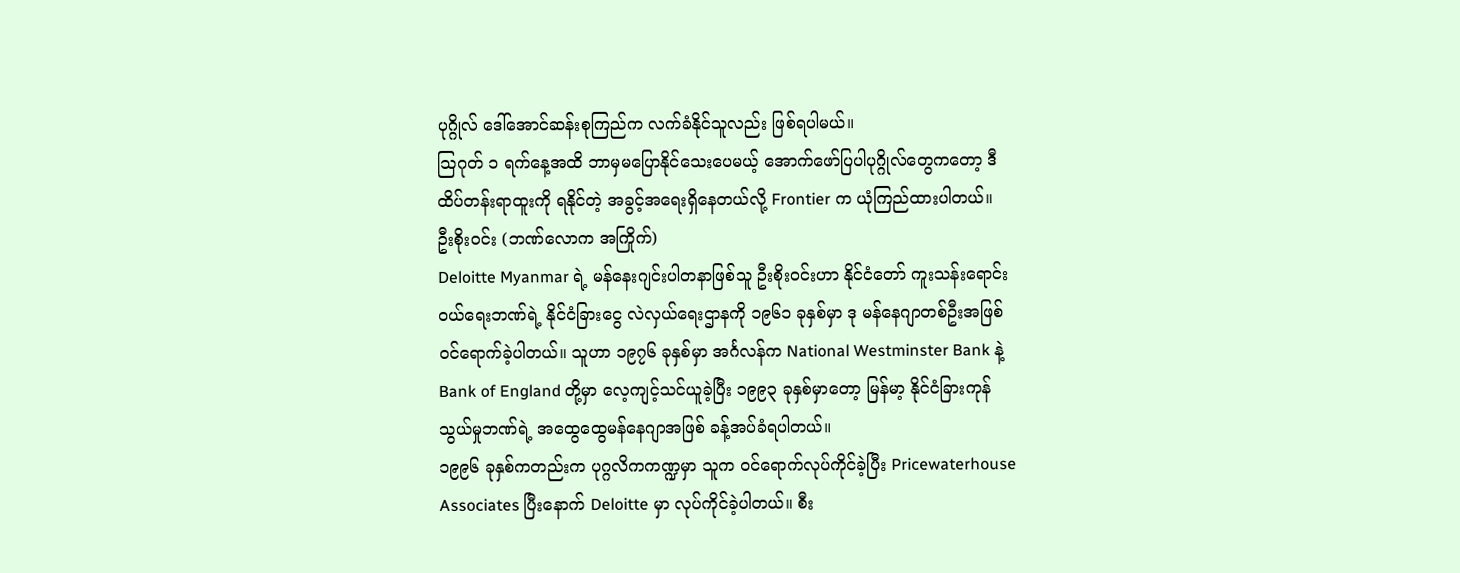ပုဂ္ဂိုလ် ဒေါ်အောင်ဆန်းစုကြည်က လက်ခံနိုင်သူလည်း ဖြစ်ရပါမယ်။
သြဂုတ် ၁ ရက်နေ့အထိ ဘာမှမပြောနိုင်သေးပေမယ့် အောက်ဖော်ပြပါပုဂ္ဂိုလ်တွေကတော့ ဒီထိပ်တန်းရာထူးကို ရနိုင်တဲ့ အခွင့်အရေးရှိနေတယ်လို့ Frontier က ယုံကြည်ထားပါတယ်။
ဦးစိုးဝင်း (ဘဏ်လောက အကြိုက်)
Deloitte Myanmar ရဲ့ မန်နေးဂျင်းပါတနာဖြစ်သူ ဦးစိုးဝင်းဟာ နိုင်ငံတော် ကူးသန်းရောင်းဝယ်ရေးဘဏ်ရဲ့ နိုင်ငံခြားငွေ လဲလှယ်ရေးဌာနကို ၁၉၆၁ ခုနှစ်မှာ ဒု မန်နေဂျာတစ်ဦးအဖြစ် ဝင်ရောက်ခဲ့ပါတယ်။ သူဟာ ၁၉၇၆ ခုနှစ်မှာ အင်္ဂလန်က National Westminster Bank နဲ့ Bank of England တို့မှာ လေ့ကျင့်သင်ယူခဲ့ပြီး ၁၉၉၃ ခုနှစ်မှာတော့ မြန်မာ့ နိုင်ငံခြားကုန်သွယ်မှုဘဏ်ရဲ့ အထွေထွေမန်နေဂျာအဖြစ် ခန့်အပ်ခံရပါတယ်။
၁၉၉၆ ခုနှစ်ကတည်းက ပုဂ္ဂလိကကဏ္ဍမှာ သူက ဝင်ရောက်လုပ်ကိုင်ခဲ့ပြီး Pricewaterhouse Associates ပြီးနောက် Deloitte မှာ လုပ်ကိုင်ခဲ့ပါတယ်။ စီး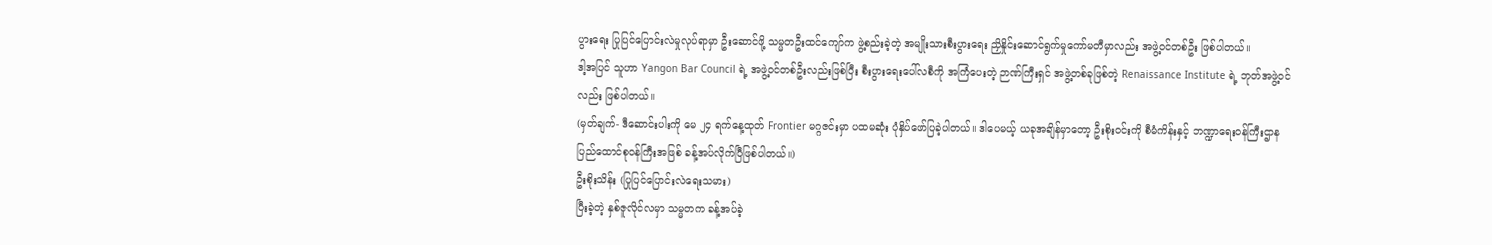ပွားရေး ပြုပြင်ပြောင်းလဲမှုလုပ်ရာမှာ ဦးဆောင်ဖို့ သမ္မတဦးထင်ကျော်က ဖွဲ့စည်းခဲ့တဲ့ အမျိုးသားစီးပွားရေး ညှိနှိုင်းဆောင်ရွက်မှုကော်မတီမှာလည်း အဖွဲ့ဝင်တစ်ဦး ဖြစ်ပါတယ်။
ဒါ့အပြင် သူဟာ Yangon Bar Council ရဲ့ အဖွဲ့ဝင်တစ်ဦးလည်းဖြစ်ပြီး စီးပွားရေးပေါ်လစီကို အကြံပေးတဲ့ ဉာဏ်ကြီးရှင် အဖွဲ့တစ်ခုဖြစ်တဲ့ Renaissance Institute ရဲ့ ဘုတ်အဖွဲ့ဝင်လည်း ဖြစ်ပါတယ်။
(မှတ်ချက်- ဒီဆောင်းပါးကို မေ ၂၄ ရက်နေ့ထုတ် Frontier မဂ္ဂဇင်းမှာ ပထမဆုံး ပုံနှိပ်ဖော်ပြခဲ့ပါတယ်။ ဒါပေမယ့် ယခုအချိန်မှာတော့ ဦးစိုးဝင်းကို စီမံကိန်းနှင့် ဘဏ္ဍာရေးဝန်ကြီးဌာန ပြည်ထောင်စုဝန်ကြီးအဖြစ် ခန့်အပ်လိုက်ပြီဖြစ်ပါတယ်။)
ဦးစိုးသိန်း (ပြုပြင်ပြောင်းလဲရေးသမား)
ပြီးခဲ့တဲ့ နှစ်ဇူလိုင်လမှာ သမ္မတက ခန့်အပ်ခဲ့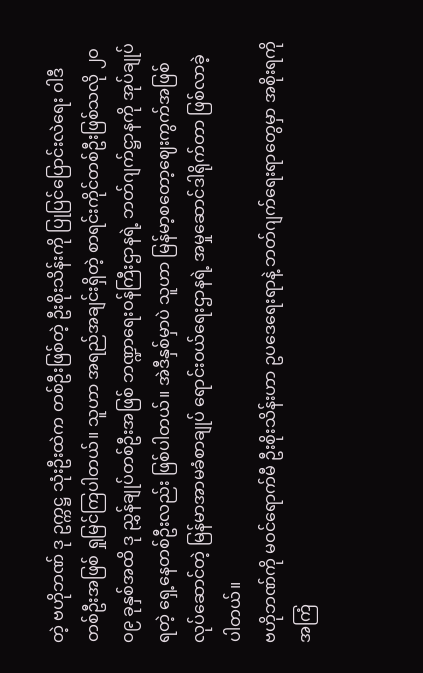တဲ့ ဗဟိုဘဏ် ဒု ဥက္ကဋ္ဌ သုံးဦးထဲက တစ်ဦးဖြစ်တဲ့ ဦးစိုးသိန်းကို ပြုပြင်ပြောင်းလဲရေး ဝါဒီတစ်ဦးအဖြစ် ရှုမြင်ကြပါတယ်။ သူဟာ အရည်အချင်းရှိတဲ့ စာရင်းကိုင်တစ်ဦးဖြစ်သလို ၂ဝဝ၉ ခုနှစ်အထိ ဒု ညွှန်ချုပ်တစ်ဦးအဖြစ် ဘဏ္ဍာရေးဝန်ကြီးဌာနရဲ့ ဘတ်ဂျက်ဋ္ဌာနကို အုပ်ချုပ်ရတဲ့ ရှေ့နေတစ်ဦးလည်း ဖြစ်ပါတယ်။ အဲဒီနှစ်မှာပဲ သူဟာ မြန်မာ့စတော့ဈေးကွက်အဖြစ် လုပ်ဆောင်တဲ့ မြန်မာအာမခံစာချုပ် ရောင်းဝယ်ရေးဌာနရဲ့ အမှုဆောင်ဒါရိုက်တာ ဖြစ်လာခဲ့ပါတယ်။
ဗဟိုဘဏ်ကို မဝင်ရောက်မီ ဦးစိုးသိန်းဟာ ဥပဒေရေးရာနဲ့ ဘတ်ဂျက်ရေးရာတွေမှာ အစိုးရကို အကြံ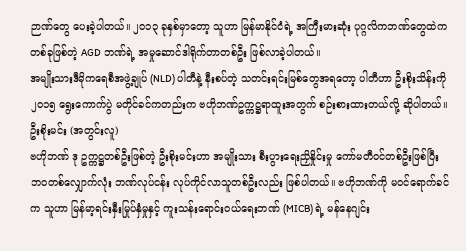ဉာဏ်တွေ ပေးခဲ့ပါတယ်။ ၂ဝ၁၃ ခုနှစ်မှာတော့ သူဟာ မြန်မာနိုင်ငံရဲ့ အကြီးမားဆုံး ပုဂ္ဂလိကဘဏ်တွေထဲက တစ်ခုဖြစ်တဲ့ AGD ဘဏ်ရဲ့ အမှုဆောင်ဒါရိုက်တာတစ်ဦး ဖြစ်လာခဲ့ပါတယ်။
အမျိုးသားဒီမိုကရေစီအဖွဲ့ချုပ် (NLD) ပါတီနဲ့ နီးစပ်တဲ့ သတင်းရင်းမြစ်တွေအရတော့ ပါတီဟာ ဦးစိုးသိန်းကို ၂ဝ၁၅ ရွေးကောက်ပွဲ မတိုင်ခင်ကတည်းက ဗဟိုဘဏ်ဥက္ကဋ္ဌရာထူးအတွက် စဉ်းစားထားတယ်လို့ ဆိုပါတယ်။
ဦးစိုးမင်း (အတွင်းလူ)
ဗဟိုဘဏ် ဒု ဥက္ကဋ္ဌတစ်ဦးဖြစ်တဲ့ ဦးစိုးမင်းဟာ အမျိုးသား စီးပွားရေးညှိနှိုင်းမှု ကော်မတီဝင်တစ်ဦးဖြစ်ပြီး ဘဝတစ်လျှောက်လုံး ဘဏ်လုပ်ငန်း လုပ်ကိုင်လာသူတစ်ဦးလည်း ဖြစ်ပါတယ်။ ဗဟိုဘဏ်ကို မဝင်ရောက်ခင်က သူဟာ မြန်မာ့ရင်းနှီးမြုပ်နှံမှုနှင့် ကူးသန်းရောင်းဝယ်ရေးဘဏ် (MICB) ရဲ့ မန်နေဂျင်း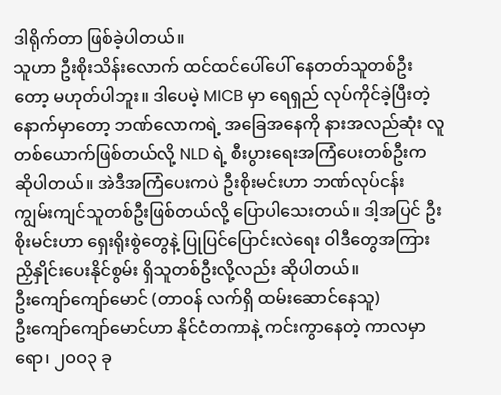ဒါရိုက်တာ ဖြစ်ခဲ့ပါတယ်။
သူဟာ ဦးစိုးသိန်းလောက် ထင်ထင်ပေါ်ပေါ် နေတတ်သူတစ်ဦးတော့ မဟုတ်ပါဘူး။ ဒါပေမဲ့ MICB မှာ ရေရှည် လုပ်ကိုင်ခဲ့ပြီးတဲ့နောက်မှာတော့ ဘဏ်လောကရဲ့ အခြေအနေကို နားအလည်ဆုံး လူတစ်ယောက်ဖြစ်တယ်လို့ NLD ရဲ့ စီးပွားရေးအကြံပေးတစ်ဦးက ဆိုပါတယ်။ အဲဒီအကြံပေးကပဲ ဦးစိုးမင်းဟာ ဘဏ်လုပ်ငန်း ကျွမ်းကျင်သူတစ်ဦးဖြစ်တယ်လို့ ပြောပါသေးတယ်။ ဒါ့အပြင် ဦးစိုးမင်းဟာ ရှေးရိုးစွဲတွေနဲ့ ပြုပြင်ပြောင်းလဲရေး ဝါဒီတွေအကြား ညှိနှိုင်းပေးနိုင်စွမ်း ရှိသူတစ်ဦးလို့လည်း ဆိုပါတယ်။
ဦးကျော်ကျော်မောင် (တာဝန် လက်ရှိ ထမ်းဆောင်နေသူ)
ဦးကျော်ကျော်မောင်ဟာ နိုင်ငံတကာနဲ့ ကင်းကွာနေတဲ့ ကာလမှာရော၊ ၂ဝဝ၃ ခု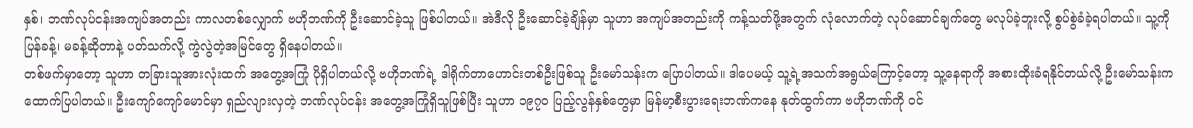နှစ်၊ ဘဏ်လုပ်ငန်းအကျပ်အတည်း ကာလတစ်လျှောက် ဗဟိုဘဏ်ကို ဦးဆောင်ခဲ့သူ ဖြစ်ပါတယ်။ အဲဒီလို ဦးဆောင်ခဲ့ချိန်မှာ သူဟာ အကျပ်အတည်းကို ကန့်သတ်ဖို့အတွက် လုံလောက်တဲ့ လုပ်ဆောင်ချက်တွေ မလုပ်ခဲ့ဘူးလို့ စွပ်စွဲခံခဲ့ရပါတယ်။ သူ့ကို ပြန်ခန့်၊ မခန့်ဆိုတာနဲ့ ပတ်သက်လို့ ကွဲလွဲတဲ့အမြင်တွေ ရှိနေပါတယ်။
တစ်ဖက်မှာတော့ သူဟာ တခြားသူအားလုံးထက် အတွေ့အကြုံ ပိုရှိပါတယ်လို့ ဗဟိုဘဏ်ရဲ့ ဒါရိုက်တာဟောင်းတစ်ဦးဖြစ်သူ ဦးမော်သန်းက ပြောပါတယ်။ ဒါပေမယ့် သူ့ရဲ့အသက်အရွယ်ကြောင့်တော့ သူ့နေရာကို အစားထိုးခံရနိုင်တယ်လို့ ဦးမော်သန်းက ထောက်ပြပါတယ်။ ဦးကျော်ကျော်မောင်မှာ ရှည်လျားလှတဲ့ ဘဏ်လုပ်ငန်း အတွေ့အကြုံရှိသူဖြစ်ပြီး သူဟာ ၁၉၇ဝ ပြည့်လွန်နှစ်တွေမှာ မြန်မာ့စီးပွားရေးဘဏ်ကနေ နုတ်ထွက်ကာ ဗဟိုဘဏ်ကို ဝင်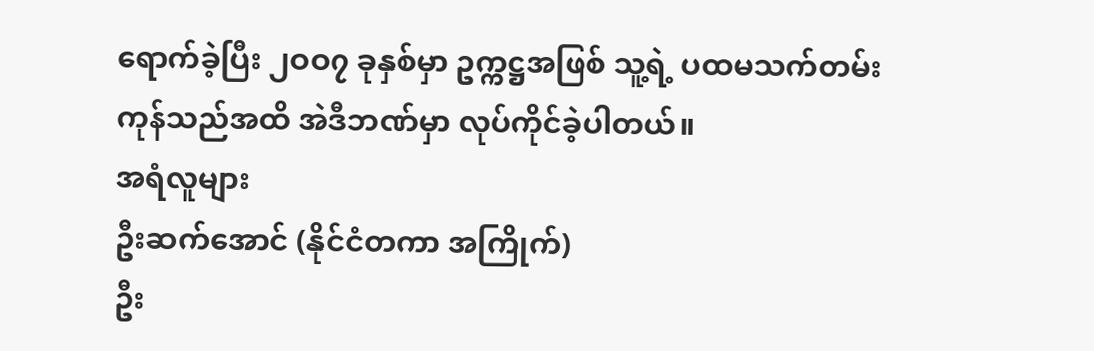ရောက်ခဲ့ပြီး ၂ဝဝ၇ ခုနှစ်မှာ ဥက္ကဋ္ဌအဖြစ် သူ့ရဲ့ ပထမသက်တမ်းကုန်သည်အထိ အဲဒီဘဏ်မှာ လုပ်ကိုင်ခဲ့ပါတယ်။
အရံလူများ
ဦးဆက်အောင် (နိုင်ငံတကာ အကြိုက်)
ဦး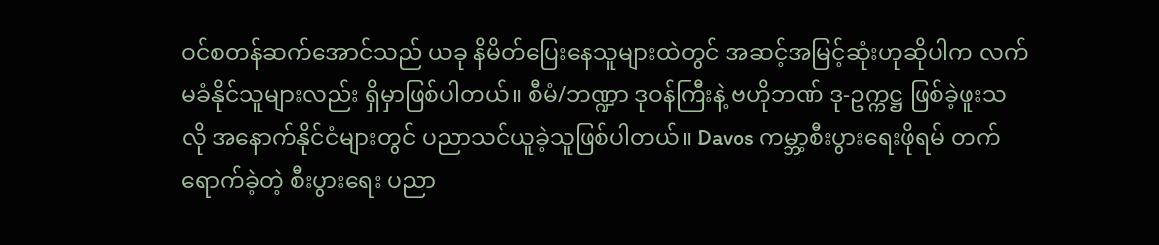ဝင်စတန်ဆက်အောင်သည် ယခု နိမိတ်ပြေးနေသူများထဲတွင် အဆင့်အမြင့်ဆုံးဟုဆိုပါက လက်မခံနိုင်သူများလည်း ရှိမှာဖြစ်ပါတယ်။ စီမံ/ဘဏ္ဍာ ဒုဝန်ကြီးနဲ့ ဗဟိုဘဏ် ဒု-ဥက္ကဋ္ဌ ဖြစ်ခဲ့ဖူးသလို အနောက်နိုင်ငံများတွင် ပညာသင်ယူခဲ့သူဖြစ်ပါတယ်။ Davos ကမ္ဘာ့စီးပွားရေးဖိုရမ် တက်ရောက်ခဲ့တဲ့ စီးပွားရေး ပညာ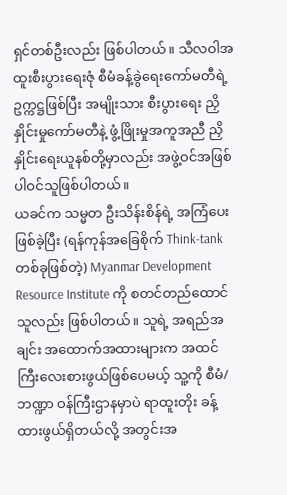ရှင်တစ်ဦးလည်း ဖြစ်ပါတယ်။ သီလဝါအထူးစီးပွားရေးဇုံ စီမံခန့်ခွဲရေးကော်မတီရဲ့ ဥက္ကဋ္ဌဖြစ်ပြီး အမျိုးသား စီးပွားရေး ညှိနှိုင်းမှုကော်မတီနဲ့ ဖွံ့ဖြိုးမှုအကူအညီ ညှိနှိုင်းရေးယူနစ်တို့မှာလည်း အဖွဲ့ဝင်အဖြစ် ပါဝင်သူဖြစ်ပါတယ်။
ယခင်က သမ္မတ ဦးသိန်းစိန်ရဲ့ အကြံပေးဖြစ်ခဲ့ပြီး (ရန်ကုန်အခြေစိုက် Think-tank တစ်ခုဖြစ်တဲ့) Myanmar Development Resource Institute ကို စတင်တည်ထောင်သူလည်း ဖြစ်ပါတယ်။ သူရဲ့ အရည်အချင်း အထောက်အထားများက အထင်ကြီးလေးစားဖွယ်ဖြစ်ပေမယ့် သူ့ကို စီမံ/ဘဏ္ဍာ ဝန်ကြီးဌာနမှာပဲ ရာထူးတိုး ခန့်ထားဖွယ်ရှိတယ်လို့ အတွင်းအ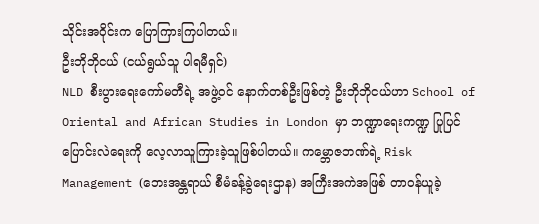သိုင်းအဝိုင်းက ပြောကြားကြပါတယ်။
ဦးဘိုဘိုငယ် (ငယ်ရွယ်သူ ပါရမီရှင်)
NLD စီးပွားရေးကော်မတီရဲ့ အဖွဲ့ဝင် နောက်တစ်ဦးဖြစ်တဲ့ ဦးဘိုဘိုငယ်ဟာ School of Oriental and African Studies in London မှာ ဘဏ္ဍာရေးကဏ္ဍ ပြုပြင်ပြောင်းလဲရေးကို လေ့လာသူကြားခဲ့သူဖြစ်ပါတယ်။ ကမ္ဘောဇဘဏ်ရဲ့ Risk Management (ဘေးအန္တရာယ် စီမံခန့်ခွဲရေးဌာန) အကြီးအကဲအဖြစ် တာဝန်ယူခဲ့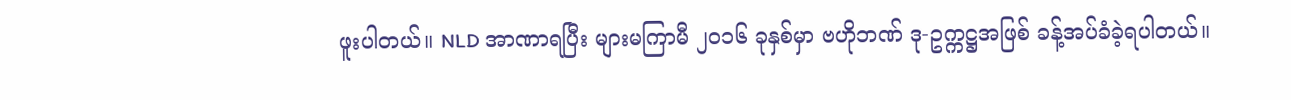ဖူးပါတယ်။ NLD အာဏာရပြီး များမကြာမီ ၂ဝ၁၆ ခုနှစ်မှာ ဗဟိုဘဏ် ဒု-ဥက္ကဋ္ဌအဖြစ် ခန့်အပ်ခံခဲ့ရပါတယ်။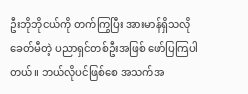ဦးဘိုဘိုငယ်ကို တက်ကြွပြီး အားမာန်ရှိသလို ခေတ်မီတဲ့ ပညာရှင်တစ်ဦးအဖြစ် ဖော်ပြကြပါတယ်။ ဘယ်လိုပင်ဖြစ်စေ အသက်အ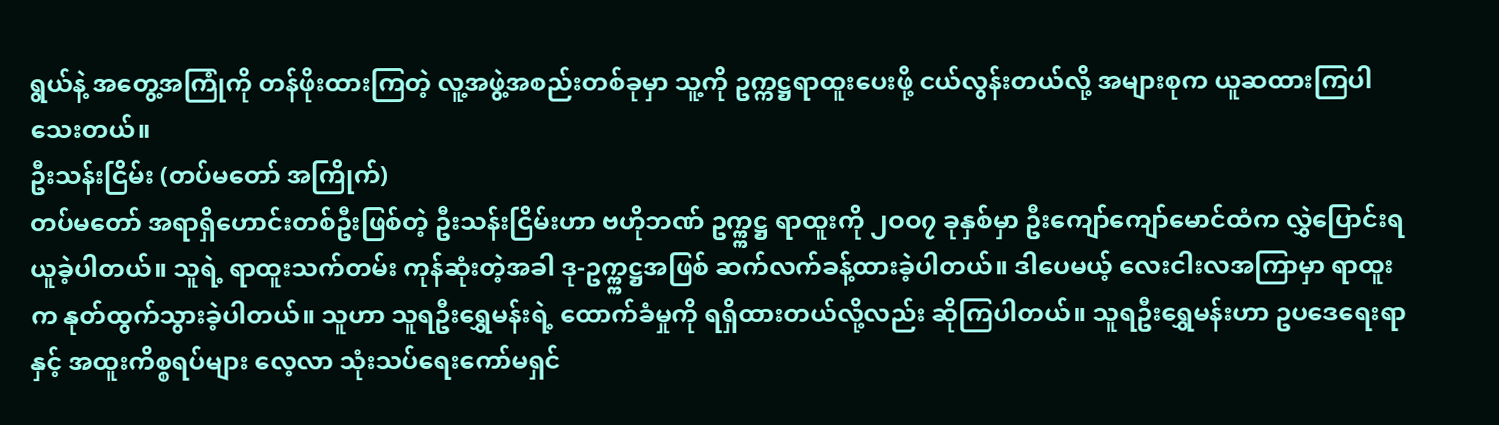ရွယ်နဲ့ အတွေ့အကြုံကို တန်ဖိုးထားကြတဲ့ လူ့အဖွဲ့အစည်းတစ်ခုမှာ သူ့ကို ဥက္ကဋ္ဌရာထူးပေးဖို့ ငယ်လွန်းတယ်လို့ အများစုက ယူဆထားကြပါသေးတယ်။
ဦးသန်းငြိမ်း (တပ်မတော် အကြိုက်)
တပ်မတော် အရာရှိဟောင်းတစ်ဦးဖြစ်တဲ့ ဦးသန်းငြိမ်းဟာ ဗဟိုဘဏ် ဥက္က္ကဋ္ဌ ရာထူးကို ၂ဝဝ၇ ခုနှစ်မှာ ဦးကျော်ကျော်မောင်ထံက လွှဲပြောင်းရယူခဲ့ပါတယ်။ သူရဲ့ ရာထူးသက်တမ်း ကုန်ဆုံးတဲ့အခါ ဒု-ဥက္က္ကဋ္ဌအဖြစ် ဆက်လက်ခန့်ထားခဲ့ပါတယ်။ ဒါပေမယ့် လေးငါးလအကြာမှာ ရာထူးက နုတ်ထွက်သွားခဲ့ပါတယ်။ သူဟာ သူရဦးရွှေမန်းရဲ့ ထောက်ခံမှုကို ရရှိထားတယ်လို့လည်း ဆိုကြပါတယ်။ သူရဦးရွှေမန်းဟာ ဥပဒေရေးရာနှင့် အထူးကိစ္စရပ်များ လေ့လာ သုံးသပ်ရေးကော်မရှင်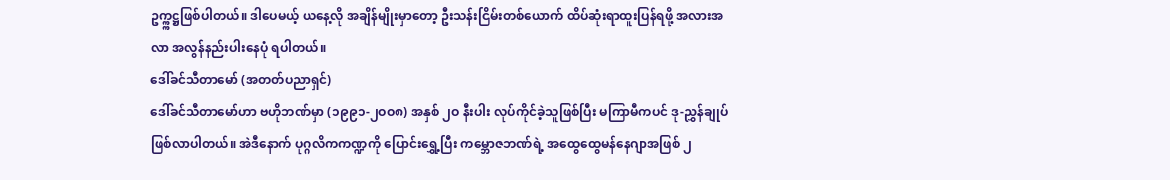ဥက္က္ကဋ္ဌဖြစ်ပါတယ်။ ဒါပေမယ့် ယနေ့လို အချိန်မျိုးမှာတော့ ဦးသန်းငြိမ်းတစ်ယောက် ထိပ်ဆုံးရာထူးပြန်ရဖို့ အလားအလာ အလွန်နည်းပါးနေပုံ ရပါတယ်။
ဒေါ်ခင်သီတာမော် (အတတ်ပညာရှင်)
ဒေါ်ခင်သီတာမော်ဟာ ဗဟိုဘဏ်မှာ (၁၉၉၁-၂ဝဝ၈) အနှစ် ၂ဝ နီးပါး လုပ်ကိုင်ခဲ့သူဖြစ်ပြီး မကြာမီကပင် ဒု-ညွှန်ချုပ်ဖြစ်လာပါတယ်။ အဲဒီနောက် ပုဂ္ဂလိကကဏ္ဍကို ပြောင်းရွှေ့ပြီး ကမ္ဘောဇဘဏ်ရဲ့ အထွေထွေမန်နေဂျာအဖြစ် ၂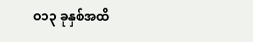ဝ၁၃ ခုနှစ်အထိ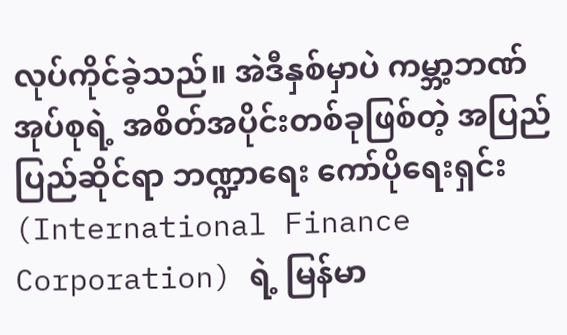လုပ်ကိုင်ခဲ့သည်။ အဲဒီနှစ်မှာပဲ ကမ္ဘာ့ဘဏ်အုပ်စုရဲ့ အစိတ်အပိုင်းတစ်ခုဖြစ်တဲ့ အပြည်ပြည်ဆိုင်ရာ ဘဏ္ဍာရေး ကော်ပိုရေးရှင်း (International Finance Corporation) ရဲ့ မြန်မာ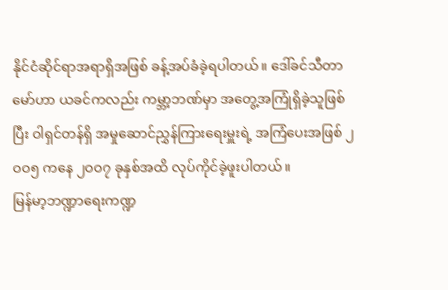နိုင်ငံဆိုင်ရာအရာရှိအဖြစ် ခန့်အပ်ခံခဲ့ရပါတယ်။ ဒေါ်ခင်သီတာမော်ဟာ ယခင်ကလည်း ကမ္ဘာ့ဘဏ်မှာ အတွေ့အကြုံရှိခဲ့သူဖြစ်ပြီး ဝါရှင်တန်ရှိ အမှုဆောင်ညွှန်ကြားရေးမှူးရဲ့ အကြံပေးအဖြစ် ၂ဝဝ၅ ကနေ ၂ဝဝ၇ ခုနှစ်အထိ လုပ်ကိုင်ခဲ့ဖူးပါတယ်။
မြန်မာ့ဘဏ္ဍာရေးကဏ္ဍ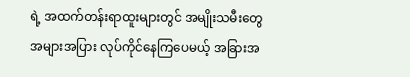ရဲ့ အထက်တန်းရာထူးများတွင် အမျိုးသမီးတွေ အများအပြား လုပ်ကိုင်နေကြပေမယ့် အခြားအ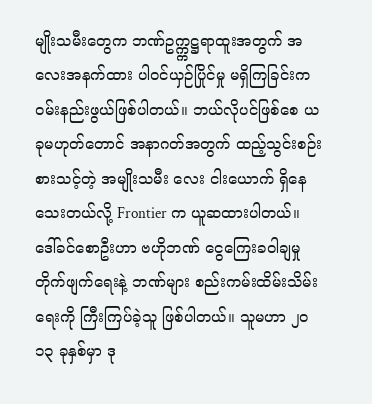မျိုးသမီးတွေက ဘဏ်ဥက္က္ကဋ္ဌရာထူးအတွက် အလေးအနက်ထား ပါဝင်ယှဉ်ပြိုင်မှု မရှိကြခြင်းက ဝမ်းနည်းဖွယ်ဖြစ်ပါတယ်။ ဘယ်လိုပင်ဖြစ်စေ ယခုမဟုတ်တောင် အနာဂတ်အတွက် ထည့်သွင်းစဉ်းစားသင့်တဲ့ အမျိုးသမီး လေး ငါးယောက် ရှိနေသေးတယ်လို့ Frontier က ယူဆထားပါတယ်။
ဒေါ်ခင်စောဦးဟာ ဗဟိုဘဏ် ငွေကြေးခဝါချမှု တိုက်ဖျက်ရေးနဲ့ ဘဏ်များ စည်းကမ်းထိမ်းသိမ်းရေးကို ကြီးကြပ်ခဲ့သူ ဖြစ်ပါတယ်။ သူမဟာ ၂ဝ၁၃ ခုနှစ်မှာ ဒု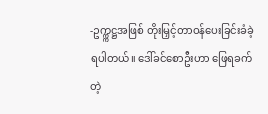-ဥက္က္ကဋ္ဌအဖြစ် တိုးမြှင့်တာဝန်ပေးခြင်းခံခဲ့ရပါတယ်။ ဒေါ်ခင်စောဦးဟာ ဖြေရခက်တဲ့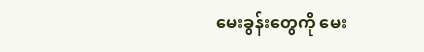မေးခွန်းတွေကို မေး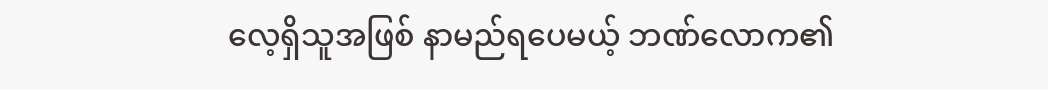လေ့ရှိသူအဖြစ် နာမည်ရပေမယ့် ဘဏ်လောက၏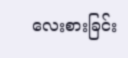လေးစားခြင်း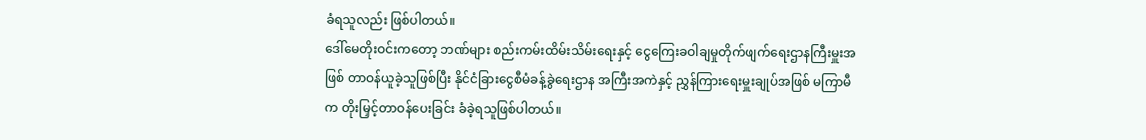ခံရသူလည်း ဖြစ်ပါတယ်။
ဒေါ်မေတိုးဝင်းကတော့ ဘဏ်များ စည်းကမ်းထိမ်းသိမ်းရေးနှင့် ငွေကြေးခဝါချမှုတိုက်ဖျက်ရေးဌာနကြီးမှူးအဖြစ် တာဝန်ယူခဲ့သူဖြစ်ပြီး နိုင်ငံခြားငွေစီမံခန့်ခွဲရေးဌာန အကြီးအကဲနှင့် ညွှန်ကြားရေးမှူးချုပ်အဖြစ် မကြာမီက တိုးမြှင့်တာဝန်ပေးခြင်း ခံခဲ့ရသူဖြစ်ပါတယ်။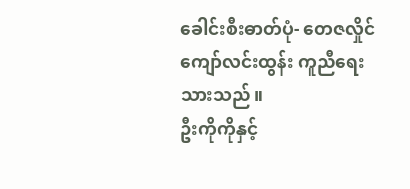ခေါင်းစီးဓာတ်ပုံ- တေဇလှိုင်
ကျော်လင်းထွန်း ကူညီရေးသားသည်။
ဦးကိုကိုနှင့်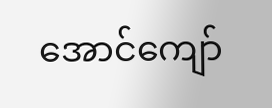အောင်ကျော်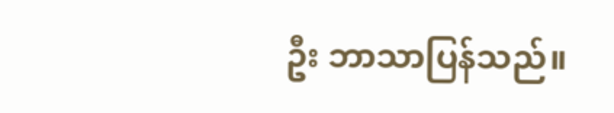ဦး ဘာသာပြန်သည်။